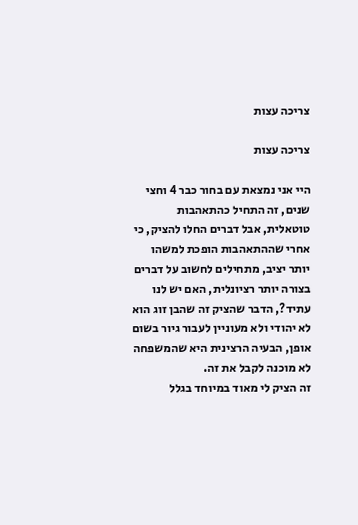צריכה עצות

צריכה עצות

היי אני נמצאת עם בחור כבר 4 וחצי שנים, זה התחיל כהתאהבות טוטאלית, אבל דברים החלו להציק, כי אחרי שההתאהבות הופכת למשהו יותר יציב, מתחילים לחשוב על דברים בצורה יותר רציונלית, האם יש לנו עתיד?, הדבר שהציק זה שהבן זוג הוא לא יהודי ולא מעוניין לעבור גיור בשום אופן, הבעיה הרצינית היא שהמשפחה לא מוכנה לקבל את זה.
זה הציק לי מאוד במיוחד בגלל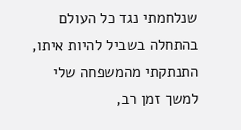שנלחמתי נגד כל העולם בהתחלה בשביל להיות איתו, התנתקתי מהמשפחה שלי למשך זמן רב,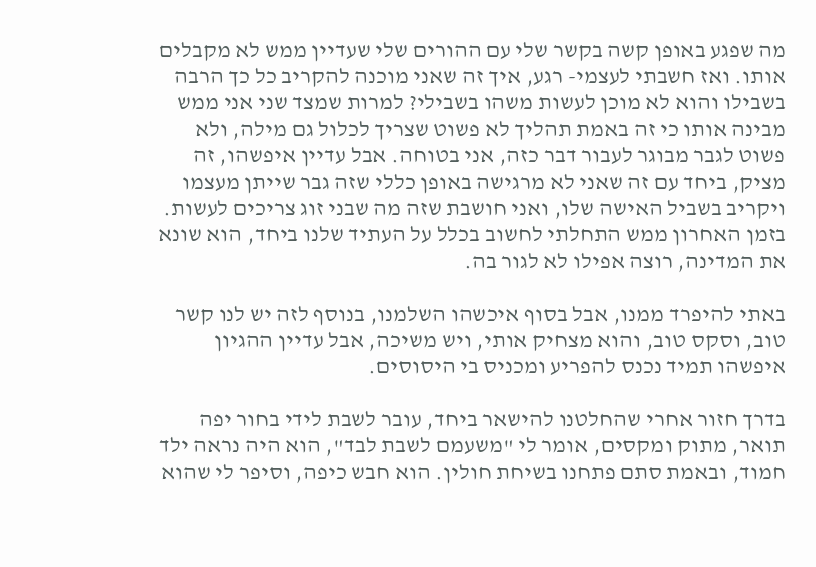מה שפגע באופן קשה בקשר שלי עם ההורים שלי שעדיין ממש לא מקבלים אותו. ואז חשבתי לעצמי- רגע, איך זה שאני מוכנה להקריב כל כך הרבה בשבילו והוא לא מוכן לעשות משהו בשבילי? למרות שמצד שני אני ממש מבינה אותו כי זה באמת תהליך לא פשוט שצריך לכלול גם מילה, ולא פשוט לגבר מבוגר לעבור דבר כזה, אני בטוחה. אבל עדיין איפשהו, זה מציק, ביחד עם זה שאני לא מרגישה באופן כללי שזה גבר שייתן מעצמו ויקריב בשביל האישה שלו, ואני חושבת שזה מה שבני זוג צריכים לעשות.
בזמן האחרון ממש התחלתי לחשוב בכלל על העתיד שלנו ביחד, הוא שונא את המדינה, רוצה אפילו לא לגור בה.

באתי להיפרד ממנו, אבל בסוף איכשהו השלמנו, בנוסף לזה יש לנו קשר טוב, וסקס טוב, והוא מצחיק אותי, ויש משיכה, אבל עדיין ההגיון איפשהו תמיד נכנס להפריע ומכניס בי היסוסים.

בדרך חזור אחרי שהחלטנו להישאר ביחד, עובר לשבת לידי בחור יפה תואר, מתוק ומקסים, אומר לי "משעמם לשבת לבד", הוא היה נראה ילד חמוד, ובאמת סתם פתחנו בשיחת חולין. הוא חבש כיפה, וסיפר לי שהוא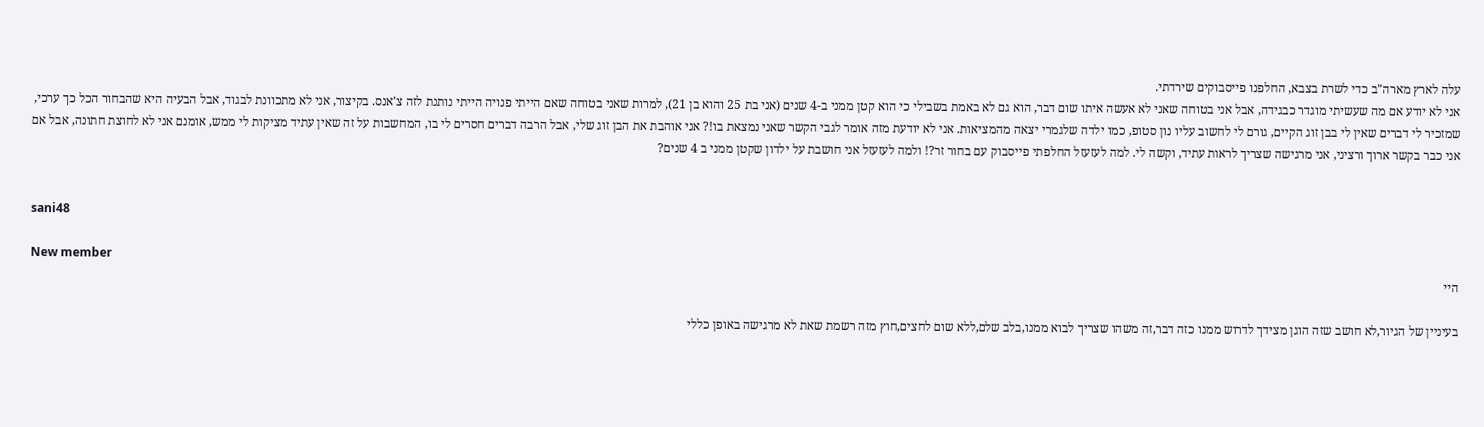עלה לארץ מארה"ב כדי לשרת בצבא, החלפנו פייסבוקים שירדתי.
אני לא יודע אם מה שעשיתי מוגדר כבגידה, אבל אני בטוחה שאני לא אעשה איתו שום דבר, הוא גם לא באמת בשבילי כי הוא קטן ממני ב-4 שנים (אני בת 25 והוא בן 21), למרות שאני בטוחה שאם הייתי פנויה הייתי נותנת לזה צ'אנס. בקיצור, אני לא מתכוונת לבגוד, אבל הבעיה היא שהבחור הכל כך ערכי, שמזכיר לי דברים שאין לי בבן זוג הקיים, גורם לי לחשוב עליו נון סטופ, כמו ילדה שלגמרי יצאה מהמציאות. אני לא יודעת מזה אומר לגבי הקשר שאני נמצאת בו!? אני אוהבת את הבן זוג שלי, אבל הרבה דברים חסרים לי בו, המחשבות על זה שאין עתיד מציקות לי ממש, אומנם אני לא לחוצת חתונה, אבל אם אני כבר בקשר ארוך ורציני, אני מרגישה שצריך לראות עתיד, וקשה לי. למה לעזעזל החלפתי פייסבוק עם בחור זר?! ולמה לעזעזל אני חושבת על ילדון שקטן ממני ב 4 שנים?


sani48

New member
היי

בעיניין של הגיור,לא חושב שזה הוגן מצידך לדרוש ממנו כזה דבר,זה משהו שצריך לבוא ממנו,בלב שלם,ללא שום לחצים,חוץ מזה רשמת שאת לא מרגישה באופן כללי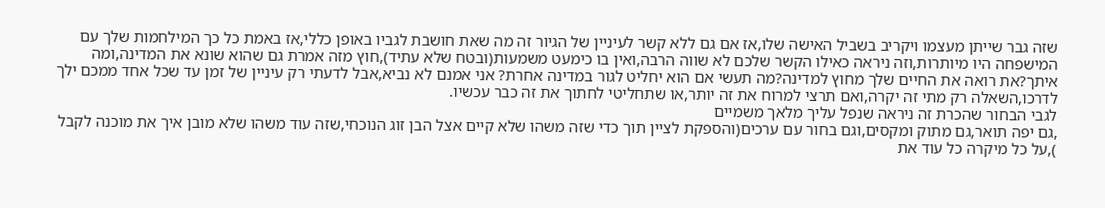שזה גבר שייתן מעצמו ויקריב בשביל האישה שלו,אז אם גם ללא קשר לעיניין של הגיור זה מה שאת חושבת לגביו באופן כללי,אז באמת כל כך המילחמות שלך עם המישפחה היו מיותרות,וזה ניראה כאילו הקשר שלכם לא שווה הרבה,ואין בו כימעט משמעות(ובטח שלא עתיד),חוץ מזה אמרת גם שהוא שונא את המדינה,ומה איתך?את רואה את החיים שלך מחוץ למדינה?מה תעשי אם הוא יחליט לגור במדינה אחרת? אני אמנם לא נביא,אבל לדעתי רק עיניין של זמן עד שכל אחד ממכם ילך לדרכו,השאלה רק מתי זה יקרה,ואם תרצי למרוח את זה יותר,או שתחליטי לחתוך את זה כבר עכשיו.
לגבי הבחור שהכרת זה ניראה שנפל עליך מלאך משמיים
,גם יפה תואר,גם מתוק ומקסים,וגם בחור עם ערכים(והספקת לציין תוך כדי שזה משהו שלא קיים אצל הבן זוג הנוכחי,שזה עוד משהו שלא מובן איך את מוכנה לקבל ),על כל מיקרה כל עוד את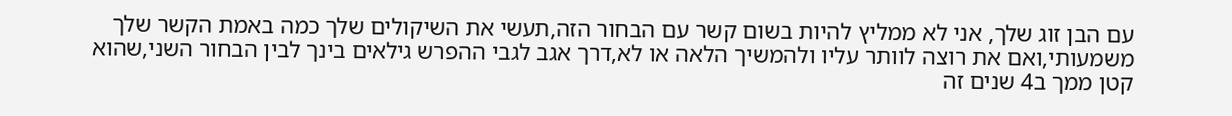עם הבן זוג שלך, אני לא ממליץ להיות בשום קשר עם הבחור הזה,תעשי את השיקולים שלך כמה באמת הקשר שלך משמעותי,ואם את רוצה לוותר עליו ולהמשיך הלאה או לא,דרך אגב לגבי ההפרש גילאים בינך לבין הבחור השני,שהוא קטן ממך ב4 שנים זה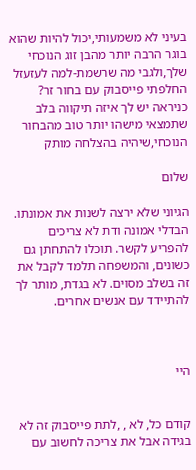בעיני לא משמעותי,יכול להיות שהוא בוגר הרבה יותר מהבן זוג הנוכחי שלך,ולגבי מה שרשמת-למה לעזעזל החלפתי פייסבוק עם בחור זר? כניראה יש לך איזה תיקווה בלב שתמצאי מישהו יותר טוב מהבחור הנוכחי,שיהיה בהצלחה מותק

שלום

הגיוני שלא ירצה לשנות את אמונתו. הבדלי אמונה ודת לא צריכים להפריע לקשר. תוכלו להתחתן גם כשונים, והמשפחה תלמד לקבל את זה בשלב מסוים. לא בגדת, מותר לך להתיידד עם אנשים אחרים.



היי


קודם כל, לא , ,לתת פייסבוק זה לא בגידה אבל את צריכה לחשוב עם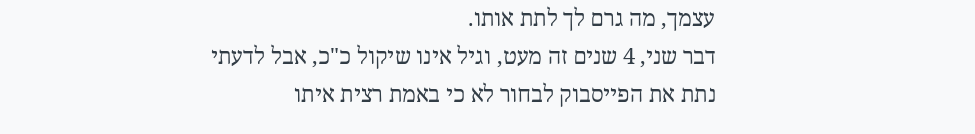עצמך, מה גרם לך לתת אותו.
דבר שני, 4 שנים זה מעט, וגיל אינו שיקול כ"כ, אבל לדעתי נתת את הפייסבוק לבחור לא כי באמת רצית איתו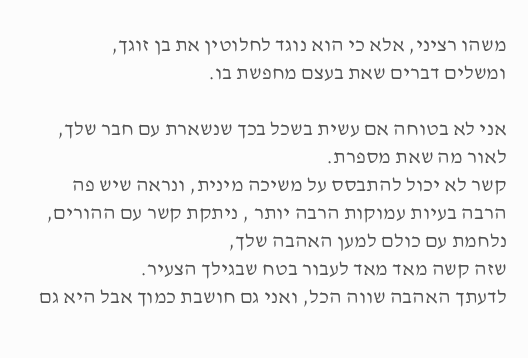משהו רציני, אלא כי הוא נוגד לחלוטין את בן זוגך,
ומשלים דברים שאת בעצם מחפשת בו.

אני לא בטוחה אם עשית בשכל בכך שנשארת עם חבר שלך, לאור מה שאת מספרת.
קשר לא יכול להתבסס על משיכה מינית, ונראה שיש פה הרבה בעיות עמוקות הרבה יותר , ניתקת קשר עם ההורים, נלחמת עם כולם למען האהבה שלך,
שזה קשה מאד מאד לעבור בטח שבגילך הצעיר.
לדעתך האהבה שווה הכל, ואני גם חושבת כמוך אבל היא גם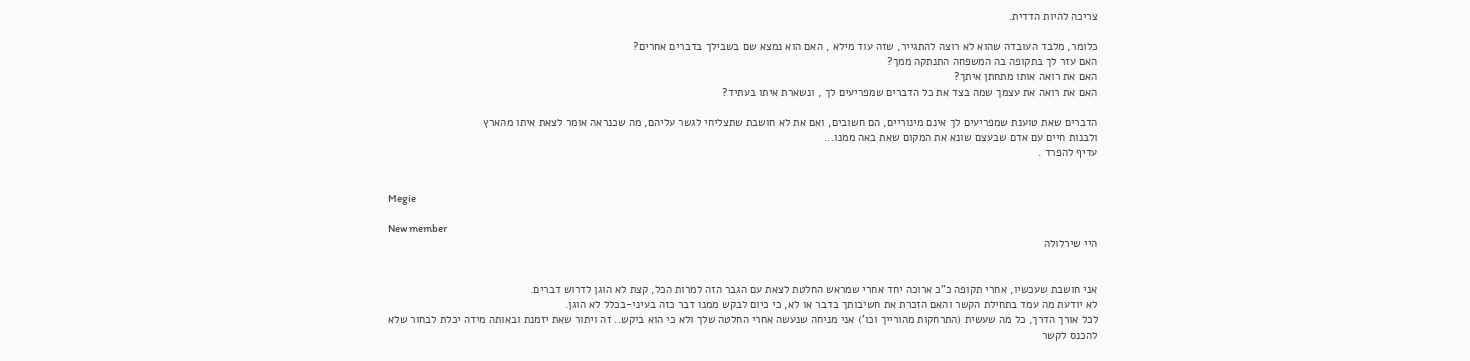צריכה להיות הדדית.

כלומר, מלבד העובדה שהוא לא רוצה להתגייר, שזה עוד מילא , האם הוא נמצא שם בשבילך בדברים אחרים?
האם עזר לך בתקופה בה המשפחה התנתקה ממך?
האם את רואה אותו מתחתן איתך?
האם את רואה את עצמך שמה בצד את כל הדברים שמפריעים לך , ונשארת איתו בעתיד?

הדברים שאת טוענת שמפריעים לך אינם מינוריים, הם חשובים, ואם את לא חושבת שתצליחי לגשר עליהם, מה שכנראה אומר לצאת איתו מהארץ
ולבנות חיים עם אדם שבעצם שונא את המקום שאת באה ממנו...
עדיף להפרד .


Megie

New member
היי שירלולה


אני חושבת שעכשיו, אחרי תקופה כ"כ ארוכה יחד אחרי שמראש החלטת לצאת עם הגבר הזה למרות הכל, קצת לא הוגן לדרוש דברים.
לא יודעת מה עמד בתחילת הקשר והאם הזכרת את חשיבותך בדבר או לא, כי כיום לבקש ממנו דבר כזה בעיני-בכלל לא הוגן.
לכל אורך הדרך, כל מה שעשית (התרחקות מהורייך וכו') אני מניחה שנעשה אחרי החלטה שלך ולא כי הוא ביקש.. זה ויתור שאת יזמנת ובאותה מידה יכלת לבחור שלא להכנס לקשר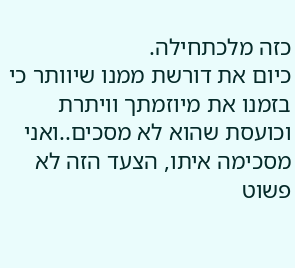כזה מלכתחילה.
כיום את דורשת ממנו שיוותר כי בזמנו את מיוזמתך וויתרת וכועסת שהוא לא מסכים..ואני מסכימה איתו, הצעד הזה לא פשוט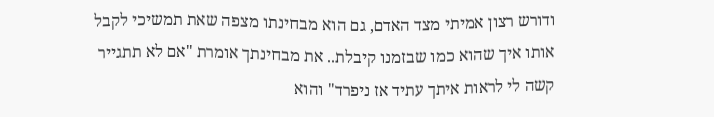ודורש רצון אמיתי מצד האדם, גם הוא מבחינתו מצפה שאת תמשיכי לקבל אותו איך שהוא כמו שבזמנו קיבלת.. את מבחינתך אומרת "אם לא תתגייר קשה לי לראות איתך עתיד אז ניפרד" והוא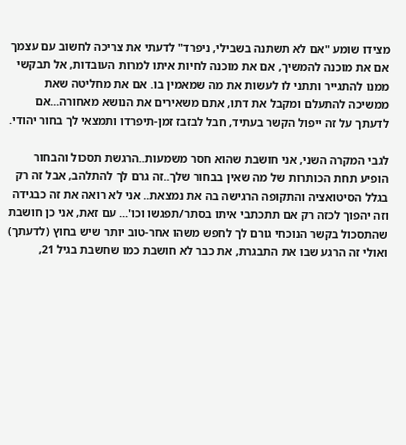מצידו שומע "אם לא תשתנה בשבילי, ניפרד" לדעתי את צריכה לחשוב עם עצמך אם את מוכנה להמשיך, אם את מוכנה לחיות איתו למרות העובדות, אל תבקשי ממנו להתגייר ותתני לו לעשות את מה שמאמין בו. אם את מחליטה שאת ממשיכה להתעלם ומקבל את דתו, אתם משאירים את הנושא מאחורה...אם לדעתך על זה ייפול הקשר בעתיד, חבל לבזבז זמן-תיפרדו ותמצאי לך בחור יהודי.

לגבי המקרה השני, אני חושבת שהוא חסר משמעות..הרגשת תסכול והבחור הופיע תחת הכותרות של מה שאין בבחור שלך..זה גרם לך להתלהב, אבל זה רק בגלל הסיטואציה והתקופה הרגישה בה את נמצאת.. אני לא רואה את זה כבגידה וזה יהפוך לכזה רק אם תתכתבי איתו בסתר/תפגשו וכו'... עם זאת, אני כן חושבת שהתסכול בקשר הנוכחי גורם לך לחפש משהו אחר-טוב יותר שיש בחוץ (לדעתך) ואולי זה הרגע שבו את התבגרת, את כבר לא חושבת כמו שחשבת בגיל 21,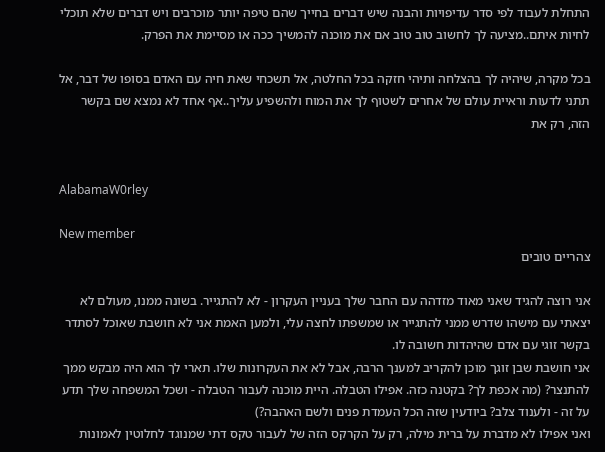התחלת לעבוד לפי סדר עדיפויות והבנה שיש דברים בחייך שהם טיפה יותר מוכרבים ויש דברים שלא תוכלי לחיות איתם..מציעה לך לחשוב טוב טוב אם את מוכנה להמשיך ככה או מסיימת את הפרק.

בכל מקרה, שיהיה לך בהצלחה ותיהי חזקה בכל החלטה, אל תשכחי שאת חיה עם האדם בסופו של דבר, אל תתני לדעות וראיית עולם של אחרים לשטוף לך את המוח ולהשפיע עליך..אף אחד לא נמצא שם בקשר הזה, רק את


AlabamaW0rley

New member
צהריים טובים

אני רוצה להגיד שאני מאוד מזדהה עם החבר שלך בעניין העקרון - לא להתגייר. בשונה ממנו, מעולם לא יצאתי עם מישהו שדרש ממני להתגייר או שמשפתו לחצה עלי, ולמען האמת אני לא חושבת שאוכל לסתדר בקשר זוגי עם אדם שהיהדות חשובה לו.
אני חושבת שבן זוגך מוכן להקריב למענך הרבה, אבל לא את העקרונות שלו. תארי לך הוא היה מבקש ממך להתנצר? (מה אכפת לך? בקטנה כזה. אפילו הטבלה. היית מוכנה לעבור הטבלה - ושכל המשפחה שלך תדע על זה - ולענוד צלב? ביודעין שזה הכל העמדת פנים ולשם האהבה?)
ואני אפילו לא מדברת על ברית מילה, רק על הקרקס הזה של לעבור טקס דתי שמנוגד לחלוטין לאמונות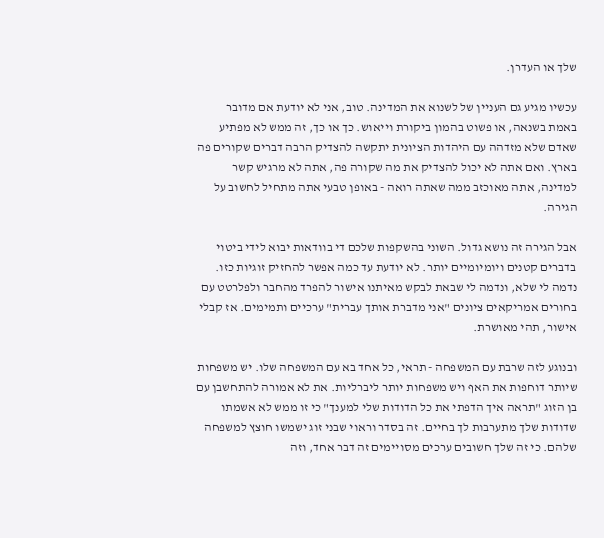שלך או העדרן.

עכשיו מגיע גם העניין של לשנוא את המדינה. טוב, אני לא יודעת אם מדובר באמת בשנאה, או פשוט בהמון ביקורת וייאוש. כך או כך, זה ממש לא מפתיע שאדם שלא מזדהה עם היהדות הציונית יתקשה להצדיק הרבה דברים שקורים פה בארץ. ואם אתה לא יכול להצדיק את מה שקורה פה, אתה לא מרגיש קשר למדינה, אתה מאוכזב ממה שאתה רואה - באופן טבעי אתה מתחיל לחשוב על הגירה.

אבל הגירה זה נושא גדול. השוני בהשקפות שלכם די בוודאות יבוא לידי ביטוי בדברים קטנים ויומיומיים יותר. לא יודעת עד כמה אפשר להחזיק זוגיות כזו. נדמה לי שלא, ונדמה לי שבאת לבקש מאיתנו אישור להפרד מהחבר ולפלרטט עם בחורים אמריקאים ציונים "אני מדברת אותך עברית" ערכיים ותמימים. אז קבלי אישור, תהי מאושרת.

ובנוגע לזה שרבת עם המשפחה - תראי, כל אחד בא עם המשפחה שלו. יש משפחות שיותר דוחפות את האף ויש משפחות יותר ליברליות. את לא אמורה להתחשבן עם בן הזוג "תראה איך הדפתי את כל הדודות שלי למענך" כי זו ממש לא אשמתו שדודות שלך מתערבות לך בחיים. זה בסדר וראוי שבני זוג ישמשו חוצץ למשפחה שלהם. כי זה שלך חשובים ערכים מסויימים זה דבר אחד, וזה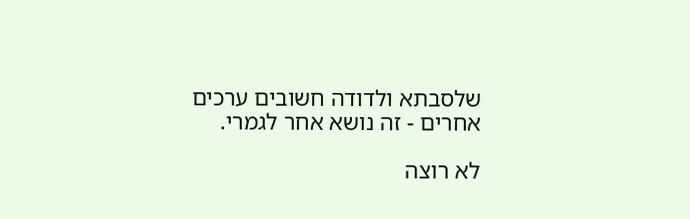שלסבתא ולדודה חשובים ערכים אחרים - זה נושא אחר לגמרי.

לא רוצה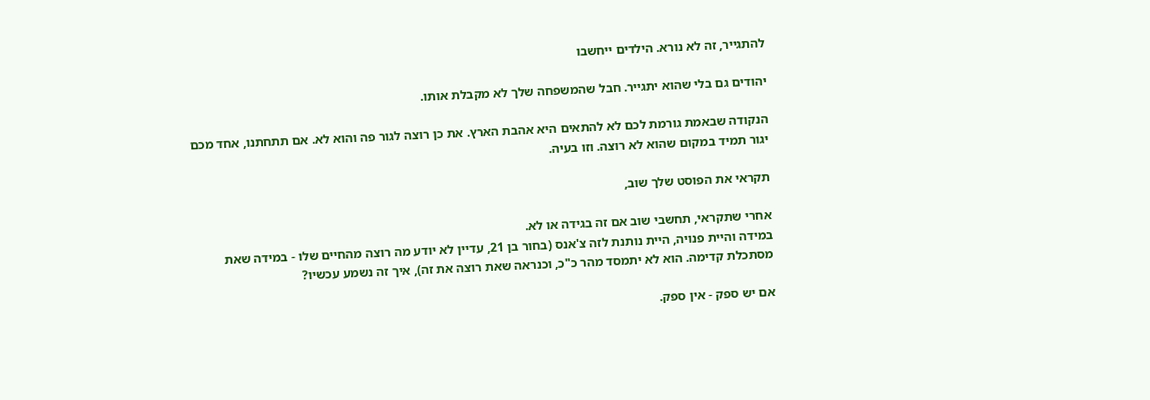להתגייר, זה לא נורא. הילדים ייחשבו

יהודים גם בלי שהוא יתגייר. חבל שהמשפחה שלך לא מקבלת אותו.

הנקודה שבאמת גורמת לכם לא להתאים היא אהבת הארץ. את כן רוצה לגור פה והוא לא. אם תתחתנו, אחד מכם יגור תמיד במקום שהוא לא רוצה. וזו בעיה.

תקראי את הפוסט שלך שוב,

אחרי שתקראי, תחשבי שוב אם זה בגידה או לא.
במידה והיית פנויה, היית נותנת לזה צ'אנס (בחור בן 21, עדיין לא יודע מה רוצה מהחיים שלו - במידה שאת מסתכלת קדימה. הוא לא יתמסד מהר כ"כ, וכנראה שאת רוצה את זה), איך זה נשמע עכשיו?

אם יש ספק - אין ספק.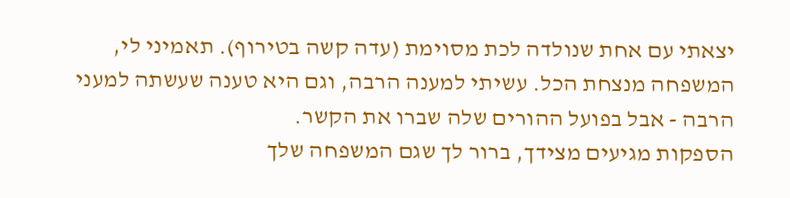יצאתי עם אחת שנולדה לכת מסוימת (עדה קשה בטירוף). תאמיני לי, המשפחה מנצחת הכל. עשיתי למענה הרבה, וגם היא טענה שעשתה למעני הרבה - אבל בפועל ההורים שלה שברו את הקשר.
הספקות מגיעים מצידך, ברור לך שגם המשפחה שלך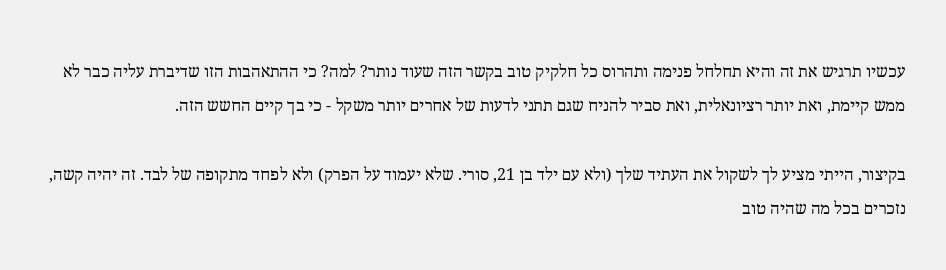עכשיו תרגיש את זה והיא תחלחל פנימה ותהרוס כל חלקיק טוב בקשר הזה שעוד נותר? למה? כי ההתאהבות הזו שדיברת עליה כבר לא ממש קיימת, ואת יותר רציונאלית, ואת סביר להניח שגם תתני לדעות של אחרים יותר משקל - כי בך קיים החשש הזה.

בקיצור, הייתי מציע לך לשקול את העתיד שלך (ולא עם ילד בן 21, סורי. שלא יעמוד על הפרק) ולא לפחד מתקופה של לבד. זה יהיה קשה, נזכרים בכל מה שהיה טוב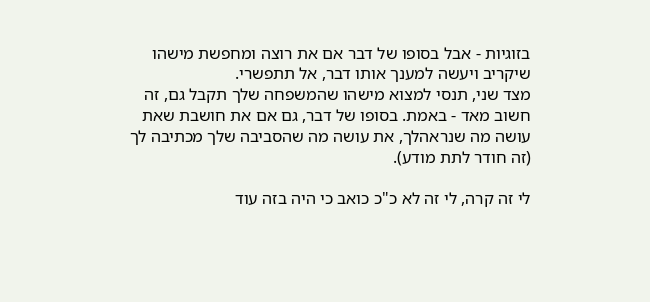בזוגיות - אבל בסופו של דבר אם את רוצה ומחפשת מישהו שיקריב ויעשה למענך אותו דבר, אל תתפשרי.
מצד שני, תנסי למצוא מישהו שהמשפחה שלך תקבל גם, זה חשוב מאד - באמת. בסופו של דבר, גם אם את חושבת שאת עושה מה שנראהלך, את עושה מה שהסביבה שלך מכתיבה לך (זה חודר לתת מודע).

לי זה קרה, לי זה לא כ"כ כואב כי היה בזה עוד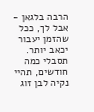הרבה בלגאן - אבל לך, ככל שהזמן יעבור יכאב יותר.
תסבלי כמה חודשים, תהיי נקיה לבן זוג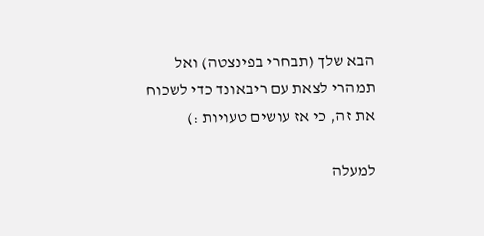הבא שלך (תבחרי בפינצטה) ואל תמהרי לצאת עם ריבאונד כדי לשכוח את זה, כי אז עושים טעויות :)

למעלה